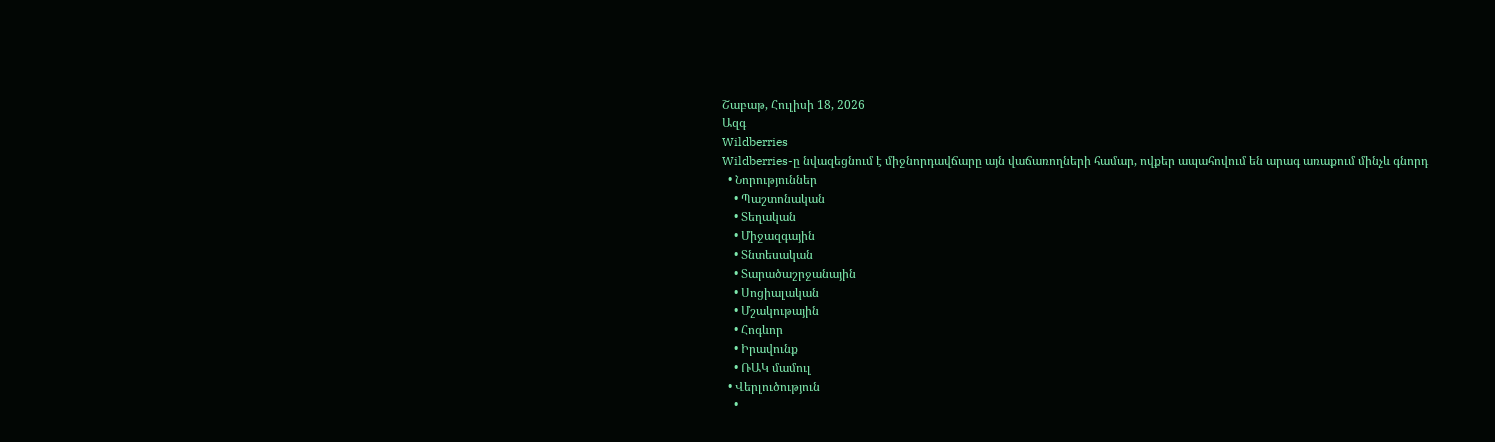Շաբաթ, Հուլիսի 18, 2026
Ազգ
Wildberries
Wildberries-ը նվազեցնում է միջնորդավճարը այն վաճառողների համար, ովքեր ապահովում են արագ առաքում մինչև գնորդ
  • Նորություններ
    • Պաշտոնական
    • Տեղական
    • Միջազգային
    • Տնտեսական
    • Տարածաշրջանային
    • Սոցիալական
    • Մշակութային
    • Հոգևոր
    • Իրավունք
    • ՌԱԿ մամուլ
  • Վերլուծություն
    •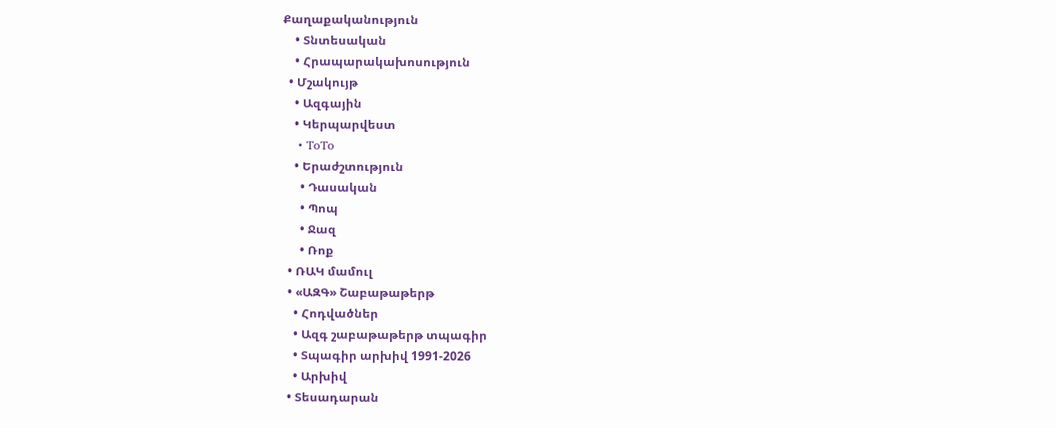Քաղաքականություն
    • Տնտեսական
    • Հրապարակախոսություն
  • Մշակույթ
    • Ազգային
    • Կերպարվեստ
    • ToTo
    • Երաժշտություն
      • Դասական
      • Պոպ
      • Ջազ
      • Ռոք
  • ՌԱԿ մամուլ
  • «ԱԶԳ» Շաբաթաթերթ
    • Հոդվածներ
    • Ազգ շաբաթաթերթ տպագիր
    • Տպագիր արխիվ 1991-2026
    • Արխիվ
  • Տեսադարան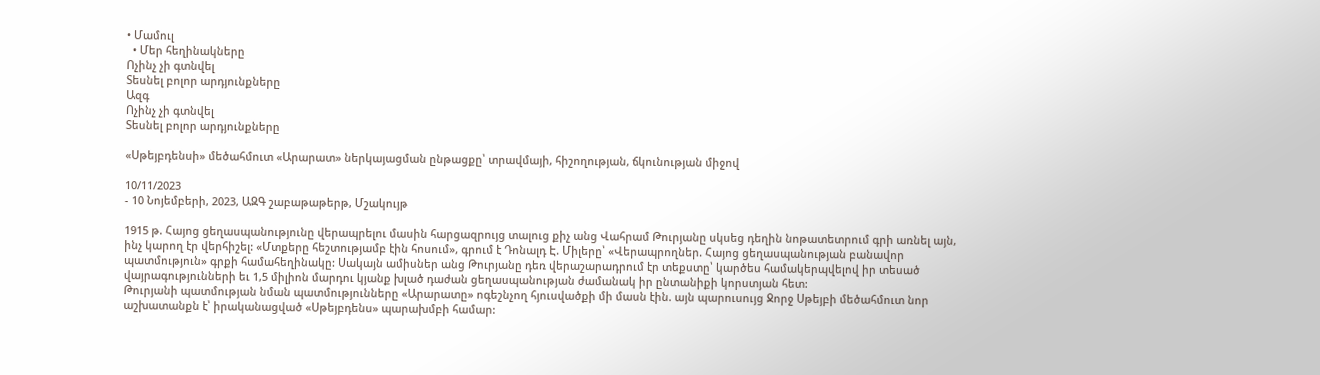• Մամուլ
  • Մեր հեղինակները
Ոչինչ չի գտնվել
Տեսնել բոլոր արդյունքները
Ազգ
Ոչինչ չի գտնվել
Տեսնել բոլոր արդյունքները

«Սթեյբդենսի» մեծահմուտ «Արարատ» ներկայացման ընթացքը՝ տրավմայի, հիշողության, ճկունության միջով

10/11/2023
- 10 Նոյեմբերի, 2023, ԱԶԳ շաբաթաթերթ, Մշակույթ

1915 թ. Հայոց ցեղասպանությունը վերապրելու մասին հարցազրույց տալուց քիչ անց Վահրամ Թուրյանը սկսեց դեղին նոթատետրում գրի առնել այն, ինչ կարող էր վերհիշել: «Մտքերը հեշտությամբ էին հոսում», գրում է Դոնալդ Է. Միլերը՝ «Վերապրողներ. Հայոց ցեղասպանության բանավոր պատմություն» գրքի համահեղինակը: Սակայն ամիսներ անց Թուրյանը դեռ վերաշարադրում էր տեքստը՝ կարծես համակերպվելով իր տեսած վայրագությունների եւ 1,5 միլիոն մարդու կյանք խլած դաժան ցեղասպանության ժամանակ իր ընտանիքի կորստյան հետ:
Թուրյանի պատմության նման պատմությունները «Արարատը» ոգեշնչող հյուսվածքի մի մասն էին. այն պարուսույց Ջորջ Սթեյբի մեծահմուտ նոր աշխատանքն է՝ իրականացված «Սթեյբդենս» պարախմբի համար: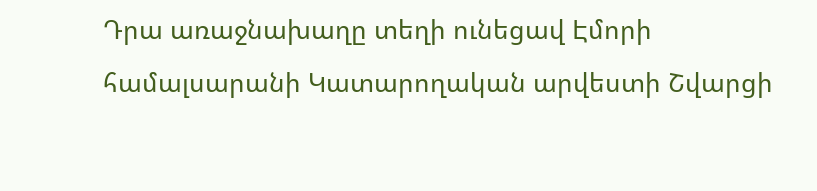Դրա առաջնախաղը տեղի ունեցավ Էմորի համալսարանի Կատարողական արվեստի Շվարցի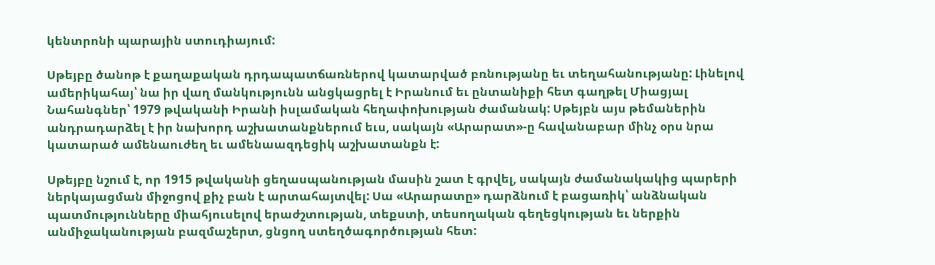կենտրոնի պարային ստուդիայում:

Սթեյբը ծանոթ է քաղաքական դրդապատճառներով կատարված բռնությանը եւ տեղահանությանը: Լինելով ամերիկահայ՝ նա իր վաղ մանկությունն անցկացրել է Իրանում եւ ընտանիքի հետ գաղթել Միացյալ Նահանգներ՝ 1979 թվականի Իրանի իսլամական հեղափոխության ժամանակ: Սթեյբն այս թեմաներին անդրադարձել է իր նախորդ աշխատանքներում եւս, սակայն «Արարատ»-ը հավանաբար մինչ օրս նրա կատարած ամենաուժեղ եւ ամենաազդեցիկ աշխատանքն է:

Սթեյբը նշում է, որ 1915 թվականի ցեղասպանության մասին շատ է գրվել, սակայն ժամանակակից պարերի ներկայացման միջոցով քիչ բան է արտահայտվել: Սա «Արարատը» դարձնում է բացառիկ՝ անձնական պատմությունները միահյուսելով երաժշտության, տեքստի, տեսողական գեղեցկության եւ ներքին անմիջականության բազմաշերտ, ցնցող ստեղծագործության հետ: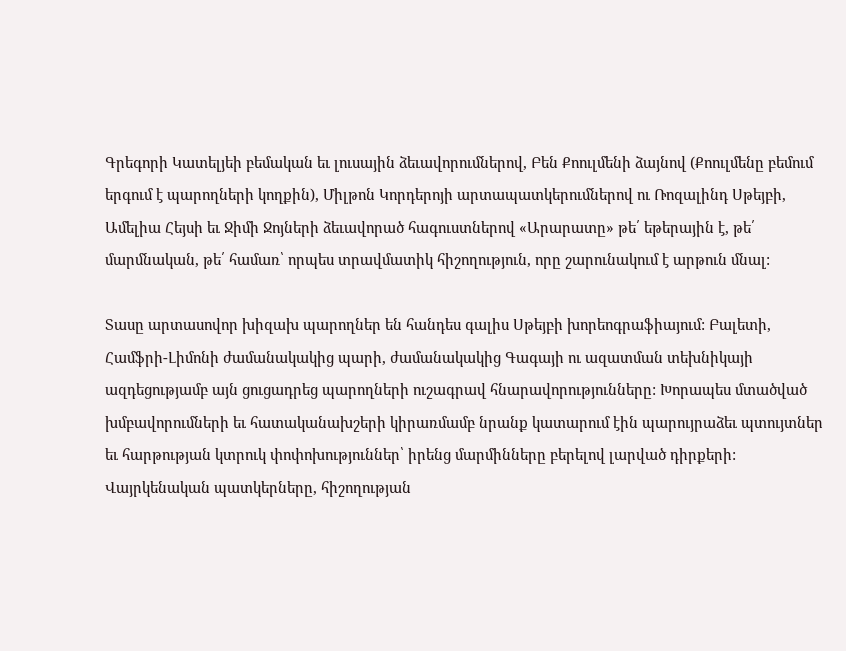Գրեգորի Կատելյեի բեմական եւ լուսային ձեւավորումներով, Բեն Քոուլմենի ձայնով (Քոուլմենը բեմում երգում է պարողների կողքին), Միլթոն Կորդերոյի արտապատկերումներով ու Ռոզալինդ Սթեյբի, Ամելիա Հեյսի եւ Ջիմի Ջոյների ձեւավորած հագուստներով «Արարատը» թե՛ եթերային է, թե՛ մարմնական, թե՛ համառ՝ որպես տրավմատիկ հիշողություն, որը շարունակում է արթուն մնալ:

Տասը արտասովոր խիզախ պարողներ են հանդես գալիս Սթեյբի խորեոգրաֆիայում: Բալետի, Համֆրի-Լիմոնի ժամանակակից պարի, ժամանակակից Գագայի ու ազատման տեխնիկայի ազդեցությամբ այն ցուցադրեց պարողների ուշագրավ հնարավորությունները: Խորապես մտածված խմբավորումների եւ հատականախշերի կիրառմամբ նրանք կատարում էին պարույրաձեւ պտույտներ եւ հարթության կտրուկ փոփոխություններ՝ իրենց մարմինները բերելով լարված դիրքերի: Վայրկենական պատկերները, հիշողության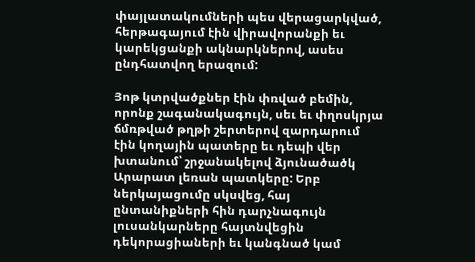փայլատակումների պես վերացարկված, հերթագայում էին վիրավորանքի եւ կարեկցանքի ակնարկներով, ասես ընդհատվող երազում:

Յոթ կտրվածքներ էին փռված բեմին, որոնք շագանակագույն, սեւ եւ փղոսկրյա ճմռթված թղթի շերտերով զարդարում էին կողային պատերը եւ դեպի վեր խտանում՝ շրջանակելով ձյունածածկ Արարատ լեռան պատկերը: Երբ ներկայացումը սկսվեց, հայ ընտանիքների հին դարչնագույն լուսանկարները հայտնվեցին դեկորացիաների եւ կանգնած կամ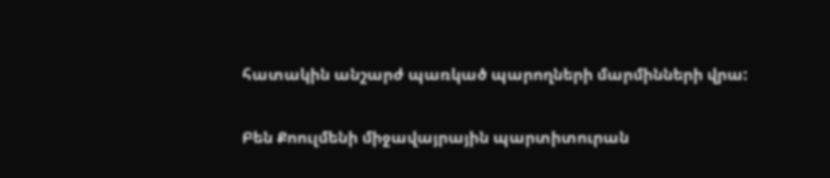հատակին անշարժ պառկած պարողների մարմինների վրա:

Բեն Քոուլմենի միջավայրային պարտիտուրան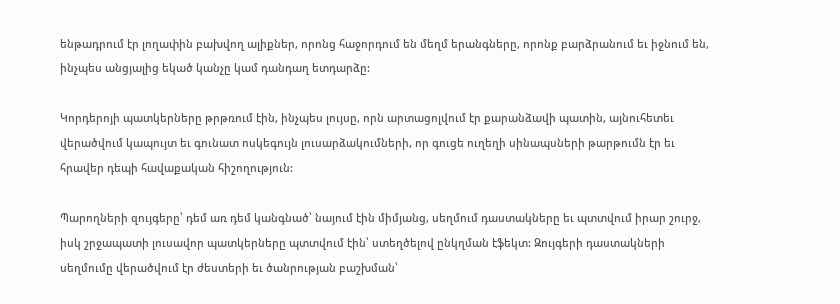ենթադրում էր լողափին բախվող ալիքներ, որոնց հաջորդում են մեղմ երանգները, որոնք բարձրանում եւ իջնում են, ինչպես անցյալից եկած կանչը կամ դանդաղ ետդարձը:

Կորդերոյի պատկերները թրթռում էին, ինչպես լույսը, որն արտացոլվում էր քարանձավի պատին, այնուհետեւ վերածվում կապույտ եւ գունատ ոսկեգույն լուսարձակումների, որ գուցե ուղեղի սինապսների թարթումն էր եւ հրավեր դեպի հավաքական հիշողություն:

Պարողների զույգերը՝ դեմ առ դեմ կանգնած՝ նայում էին միմյանց, սեղմում դաստակները եւ պտտվում իրար շուրջ, իսկ շրջապատի լուսավոր պատկերները պտտվում էին՝ ստեղծելով ընկղման էֆեկտ: Զույգերի դաստակների սեղմումը վերածվում էր ժեստերի եւ ծանրության բաշխման՝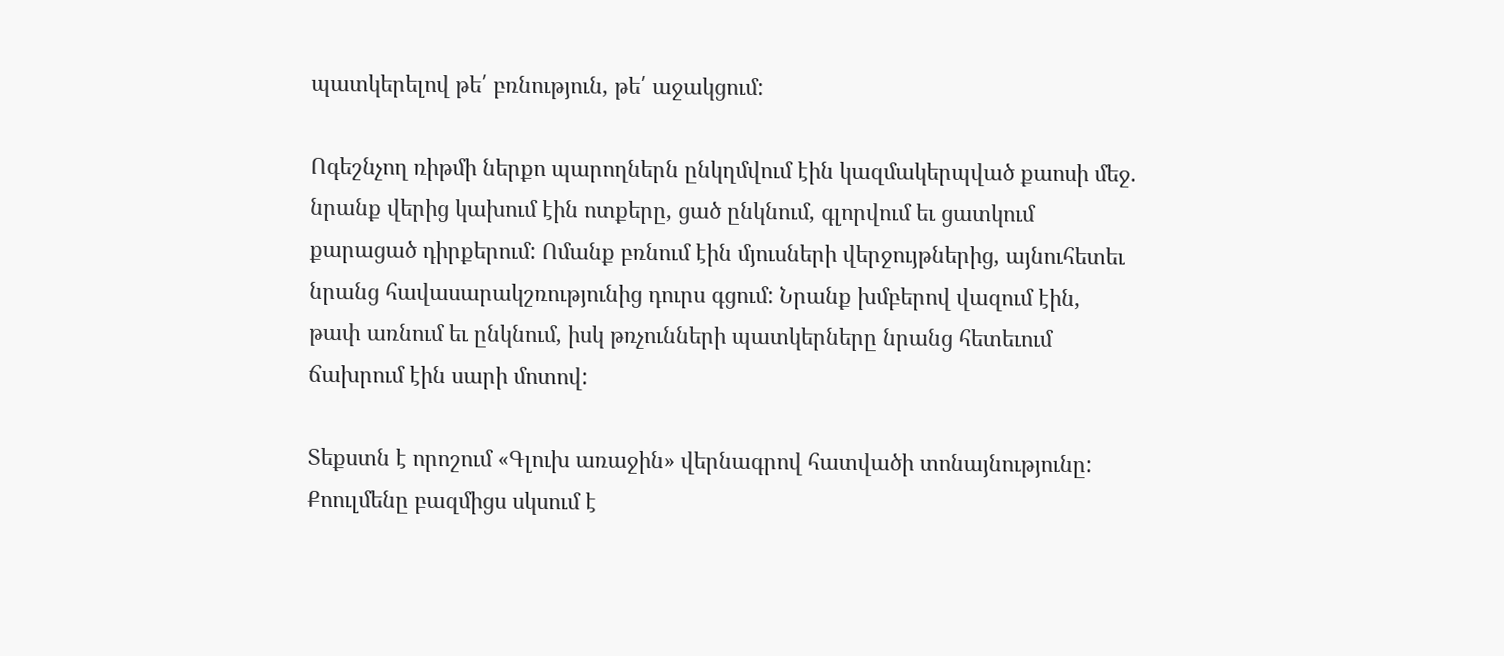պատկերելով թե՛ բռնություն, թե՛ աջակցում:

Ոգեշնչող ռիթմի ներքո պարողներն ընկղմվում էին կազմակերպված քաոսի մեջ. նրանք վերից կախում էին ոտքերը, ցած ընկնում, գլորվում եւ ցատկում քարացած դիրքերում: Ոմանք բռնում էին մյուսների վերջույթներից, այնուհետեւ նրանց հավասարակշռությունից դուրս գցում: Նրանք խմբերով վազում էին, թափ առնում եւ ընկնում, իսկ թռչունների պատկերները նրանց հետեւում ճախրում էին սարի մոտով:

Տեքստն է որոշում «Գլուխ առաջին» վերնագրով հատվածի տոնայնությունը: Քոուլմենը բազմիցս սկսում է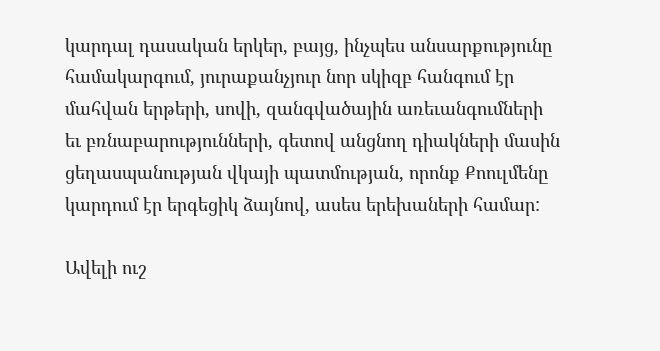կարդալ դասական երկեր, բայց, ինչպես անսարքությունը համակարգում, յուրաքանչյուր նոր սկիզբ հանգում էր մահվան երթերի, սովի, զանգվածային առեւանգումների եւ բռնաբարությունների, գետով անցնող դիակների մասին ցեղասպանության վկայի պատմության, որոնք Քոուլմենը կարդում էր երգեցիկ ձայնով, ասես երեխաների համար:

Ավելի ուշ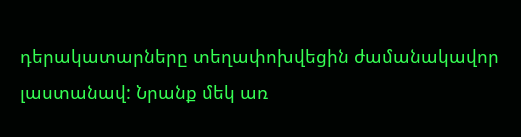դերակատարները տեղափոխվեցին ժամանակավոր լաստանավ: Նրանք մեկ առ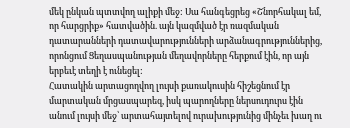մեկ ընկան պտտվող ալիքի մեջ: Սա հանգեցրեց «Շնորհակալ եմ, որ հարցրիք» հատվածին. այն կազմված էր ռազմական դատարանների դատավարությունների արձանագրություններից, որոնցում Ցեղասպանության մեղավորները հերքում էին, որ այն երբեւէ տեղի է ունեցել:
Հատակին արտացողվող լույսի քառակուսին հիշեցնում էր մարտական մրցասպարեզ, իսկ պարողները ներսուդուրս էին անում լույսի մեջ՝ արտահայտելով ուրախությունից մինչեւ խաղ ու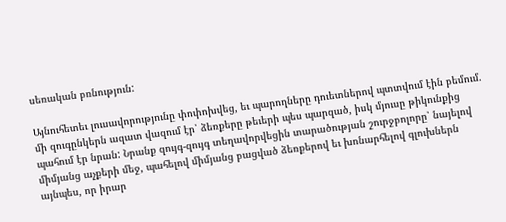սեռական բռնություն:

Այնուհետեւ լուսավորությունը փոփոխվեց, եւ պարողները դուետներով պտտվում էին բեմում. մի զուգընկերն ազատ վազում էր՝ ձեռքերը թեւերի պես պարզած, իսկ մյուսը թիկունքից պահում էր նրան: Նրանք զույգ-զույգ տեղավորվեցին տարածության շուրջբոլորը՝ նայելով միմյանց աչքերի մեջ, պահելով միմյանց բացված ձեռքերով եւ խոնարհելով գլուխներն այնպես, որ իրար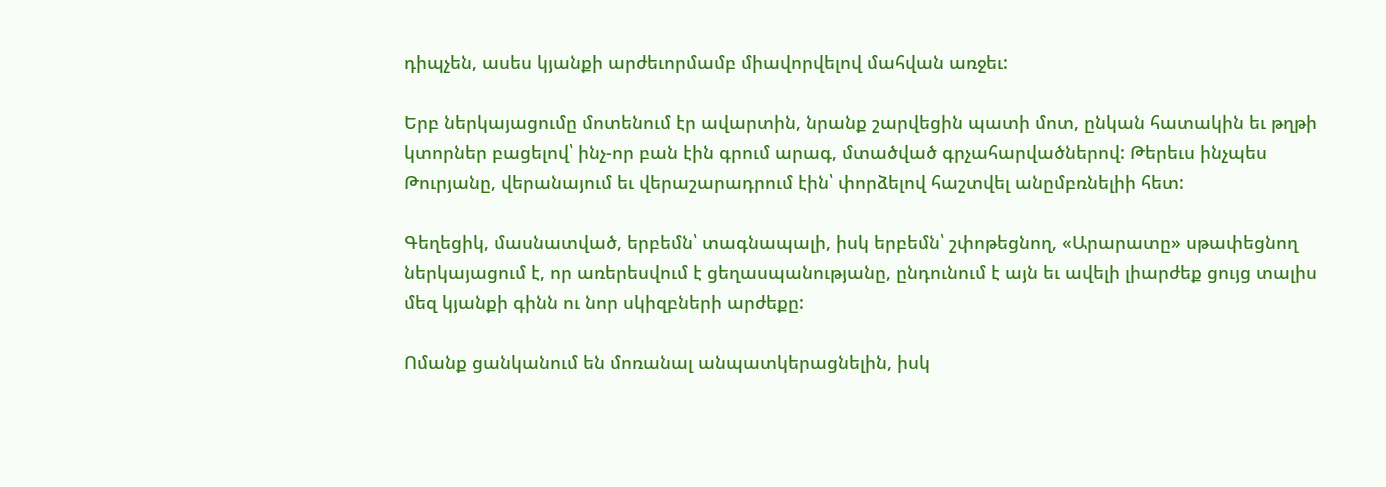դիպչեն, ասես կյանքի արժեւորմամբ միավորվելով մահվան առջեւ:

Երբ ներկայացումը մոտենում էր ավարտին, նրանք շարվեցին պատի մոտ, ընկան հատակին եւ թղթի կտորներ բացելով՝ ինչ-որ բան էին գրում արագ, մտածված գրչահարվածներով: Թերեւս ինչպես Թուրյանը, վերանայում եւ վերաշարադրում էին՝ փորձելով հաշտվել անըմբռնելիի հետ:

Գեղեցիկ, մասնատված, երբեմն՝ տագնապալի, իսկ երբեմն՝ շփոթեցնող, «Արարատը» սթափեցնող ներկայացում է, որ առերեսվում է ցեղասպանությանը, ընդունում է այն եւ ավելի լիարժեք ցույց տալիս մեզ կյանքի գինն ու նոր սկիզբների արժեքը:

Ոմանք ցանկանում են մոռանալ անպատկերացնելին, իսկ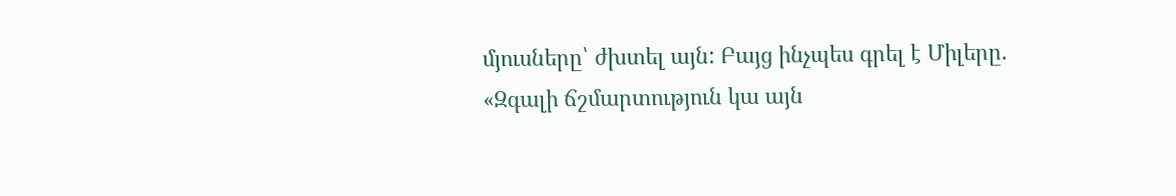մյուսները՝ ժխտել այն: Բայց ինչպես գրել է Միլերը. «Զգալի ճշմարտություն կա այն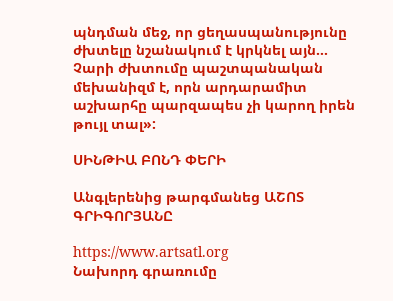պնդման մեջ, որ ցեղասպանությունը ժխտելը նշանակում է կրկնել այն… Չարի ժխտումը պաշտպանական մեխանիզմ է, որն արդարամիտ աշխարհը պարզապես չի կարող իրեն թույլ տալ»:

ՍԻՆԹԻԱ ԲՈՆԴ ՓԵՐԻ

Անգլերենից թարգմանեց ԱՇՈՏ ԳՐԻԳՈՐՅԱՆԸ

https://www.artsatl.org
Նախորդ գրառումը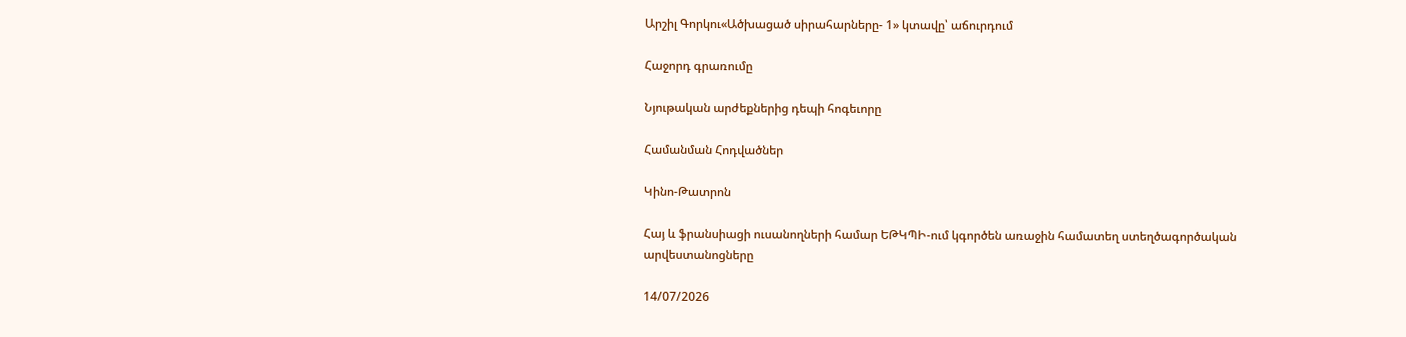Արշիլ Գորկու«Ածխացած սիրահարները- 1» կտավը՝ աճուրդում

Հաջորդ գրառումը

Նյութական արժեքներից դեպի հոգեւորը

Համանման Հոդվածներ

Կինո-Թատրոն

Հայ և ֆրանսիացի ուսանողների համար ԵԹԿՊԻ-ում կգործեն առաջին համատեղ ստեղծագործական արվեստանոցները

14/07/2026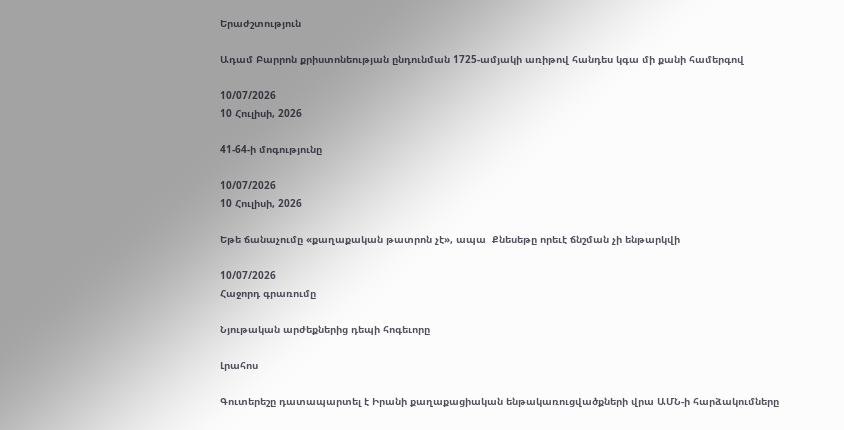Երաժշտություն

Ադամ Բարրոն քրիստոնեության ընդունման 1725-ամյակի առիթով հանդես կգա մի քանի համերգով

10/07/2026
10 Հուլիսի, 2026

41-64-ի մոգությունը

10/07/2026
10 Հուլիսի, 2026

Եթե ճանաչումը «քաղաքական թատրոն չէ», ապա  Քնեսեթը որեւէ ճնշման չի ենթարկվի

10/07/2026
Հաջորդ գրառումը

Նյութական արժեքներից դեպի հոգեւորը

Լրահոս

Գուտերեշը դատապարտել է Իրանի քաղաքացիական ենթակառուցվածքների վրա ԱՄՆ-ի հարձակումները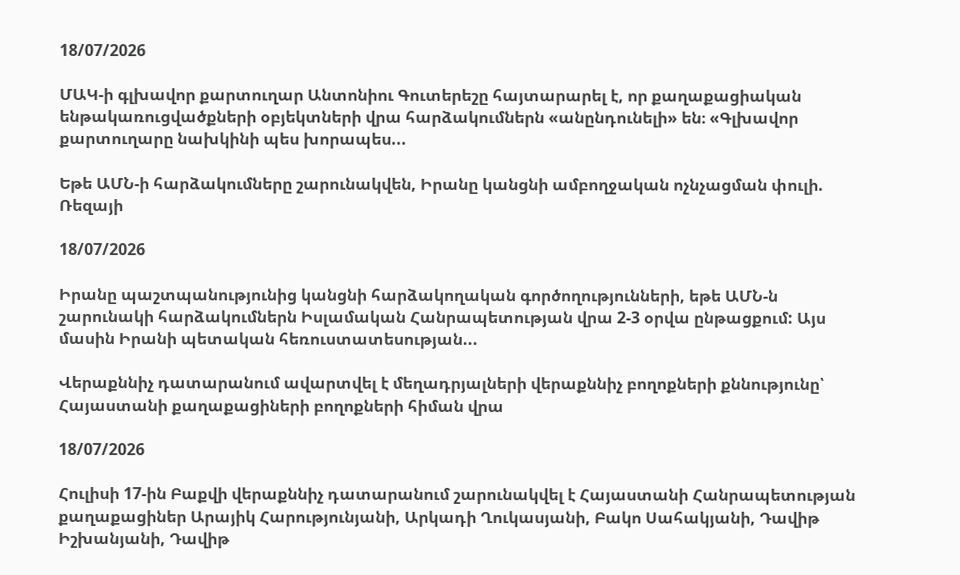18/07/2026

ՄԱԿ-ի գլխավոր քարտուղար Անտոնիու Գուտերեշը հայտարարել է, որ քաղաքացիական ենթակառուցվածքների օբյեկտների վրա հարձակումներն «անընդունելի» են։ «Գլխավոր քարտուղարը նախկինի պես խորապես...

Եթե ԱՄՆ-ի հարձակումները շարունակվեն, Իրանը կանցնի ամբողջական ոչնչացման փուլի. Ռեզայի

18/07/2026

Իրանը պաշտպանությունից կանցնի հարձակողական գործողությունների, եթե ԱՄՆ-ն շարունակի հարձակումներն Իսլամական Հանրապետության վրա 2-3 օրվա ընթացքում: Այս մասին Իրանի պետական հեռուստատեսության...

Վերաքննիչ դատարանում ավարտվել է մեղադրյալների վերաքննիչ բողոքների քննությունը՝ Հայաստանի քաղաքացիների բողոքների հիման վրա

18/07/2026

Հուլիսի 17-ին Բաքվի վերաքննիչ դատարանում շարունակվել է Հայաստանի Հանրապետության քաղաքացիներ Արայիկ Հարությունյանի, Արկադի Ղուկասյանի, Բակո Սահակյանի, Դավիթ Իշխանյանի, Դավիթ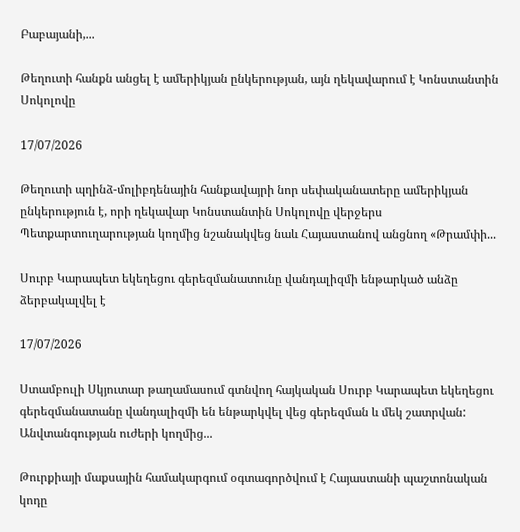Բաբայանի,...

Թեղուտի հանքն անցել է ամերիկյան ընկերության, այն ղեկավարում է Կոնստանտին Սոկոլովը

17/07/2026

Թեղուտի պղինձ-մոլիբդենային հանքավայրի նոր սեփականատերը ամերիկյան ընկերություն է, որի ղեկավար Կոնստանտին Սոկոլովը վերջերս Պետքարտուղարության կողմից նշանակվեց նաև Հայաստանով անցնող «Թրամփի...

Սուրբ Կարապետ եկեղեցու գերեզմանատունը վանդալիզմի ենթարկած անձը ձերբակալվել է

17/07/2026

Ստամբուլի Սկյուտար թաղամասում գտնվող հայկական Սուրբ Կարապետ եկեղեցու գերեզմանատանը վանդալիզմի են ենթարկվել վեց գերեզման և մեկ շատրվան: Անվտանգության ուժերի կողմից...

Թուրքիայի մաքսային համակարգում օգտագործվում է Հայաստանի պաշտոնական կոդը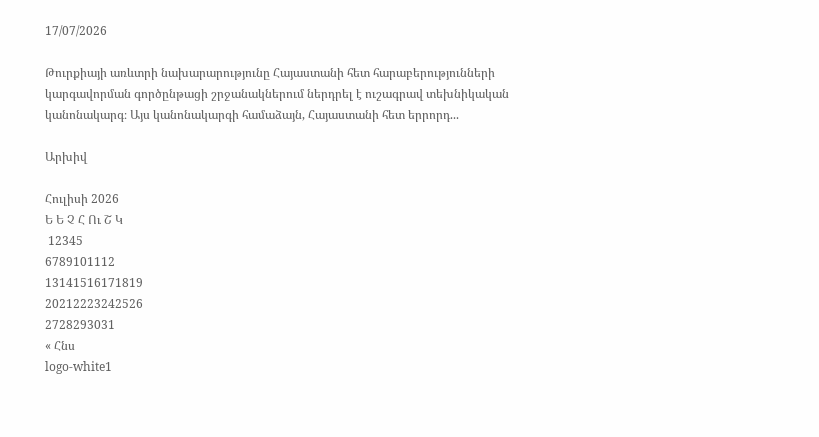17/07/2026

Թուրքիայի առևտրի նախարարությունը Հայաստանի հետ հարաբերությունների կարգավորման գործընթացի շրջանակներում ներդրել է ուշագրավ տեխնիկական կանոնակարգ։ Այս կանոնակարգի համաձայն, Հայաստանի հետ երրորդ...

Արխիվ

Հուլիսի 2026
Ե Ե Չ Հ Ու Շ Կ
 12345
6789101112
13141516171819
20212223242526
2728293031
« Հնս
logo-white1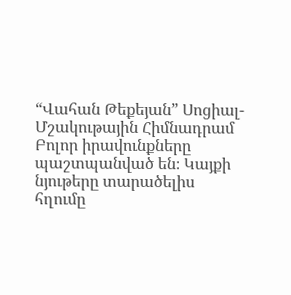“Վահան Թեքեյան” Սոցիալ-Մշակութային Հիմնադրամ
Բոլոր իրավունքները պաշտպանված են։ Կայքի նյութերը տարածելիս հղումը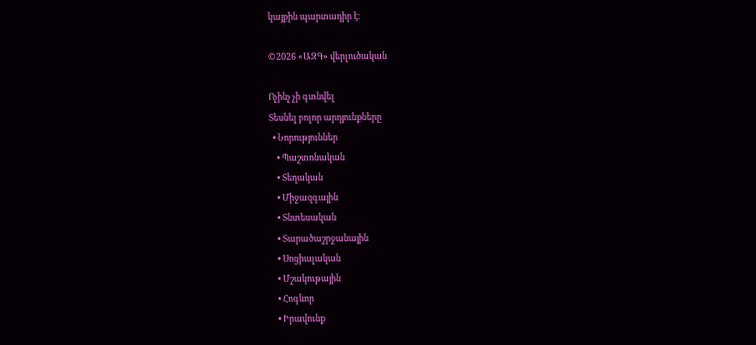կայքին պարտադիր է։

©2026 «ԱԶԳ» վերլուծական

Ոչինչ չի գտնվել
Տեսնել բոլոր արդյունքները
  • Նորություններ
    • Պաշտոնական
    • Տեղական
    • Միջազգային
    • Տնտեսական
    • Տարածաշրջանային
    • Սոցիալական
    • Մշակութային
    • Հոգևոր
    • Իրավունք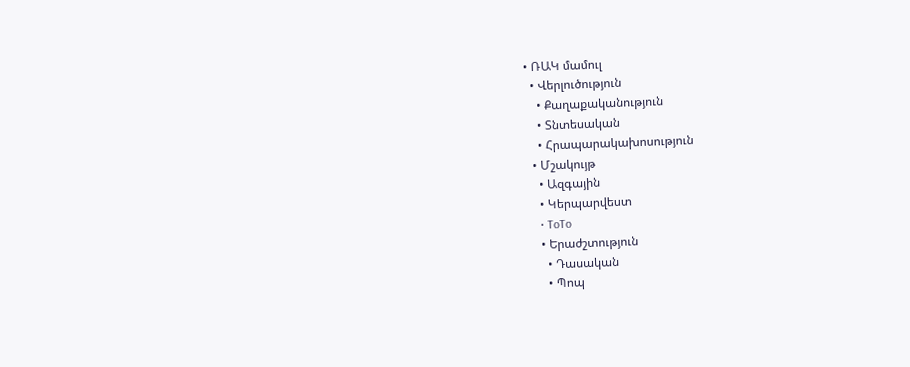• ՌԱԿ մամուլ
  • Վերլուծություն
    • Քաղաքականություն
    • Տնտեսական
    • Հրապարակախոսություն
  • Մշակույթ
    • Ազգային
    • Կերպարվեստ
    • ToTo
    • Երաժշտություն
      • Դասական
      • Պոպ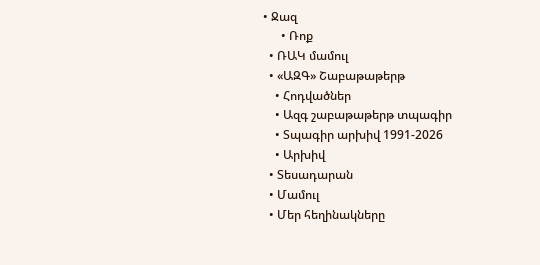• Ջազ
      • Ռոք
  • ՌԱԿ մամուլ
  • «ԱԶԳ» Շաբաթաթերթ
    • Հոդվածներ
    • Ազգ շաբաթաթերթ տպագիր
    • Տպագիր արխիվ 1991-2026
    • Արխիվ
  • Տեսադարան
  • Մամուլ
  • Մեր հեղինակները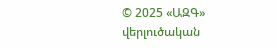© 2025 «ԱԶԳ» վերլուծական